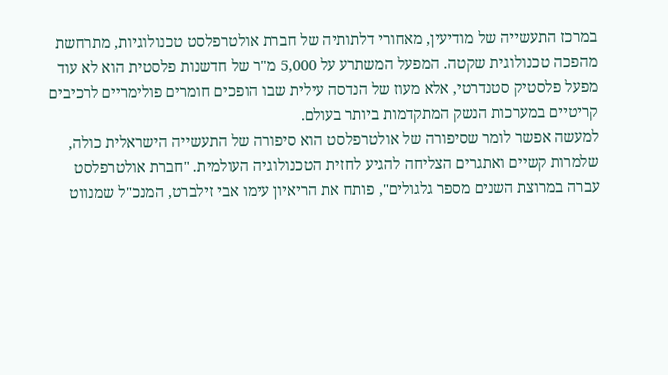במרכז התעשייה של מודיעין, מאחורי דלתותיה של חברת אולטרפלסט טכנולוגיות, מתרחשת מהפכה טכנולוגית שקטה. המפעל המשתרע על 5,000 מ"ר של חדשנות פלסטית הוא לא עוד מפעל פלסטיק סטנדרטי, אלא מעוז של הנדסה עילית שבו הופכים חומרים פולימריים לרכיבים קריטיים במערכות הנשק המתקדמות ביותר בעולם.
למעשה אפשר לומר שסיפורה של אולטרפלסט הוא סיפורה של התעשייה הישראלית כולה, שלמרות קשיים ואתגרים הצליחה להגיע לחזית הטכנולוגיה העולמית. "חברת אולטרפלסט עברה במרוצת השנים מספר גלגולים", פותח את הריאיון עימו אבי זילברט, המנכ"ל שמנווט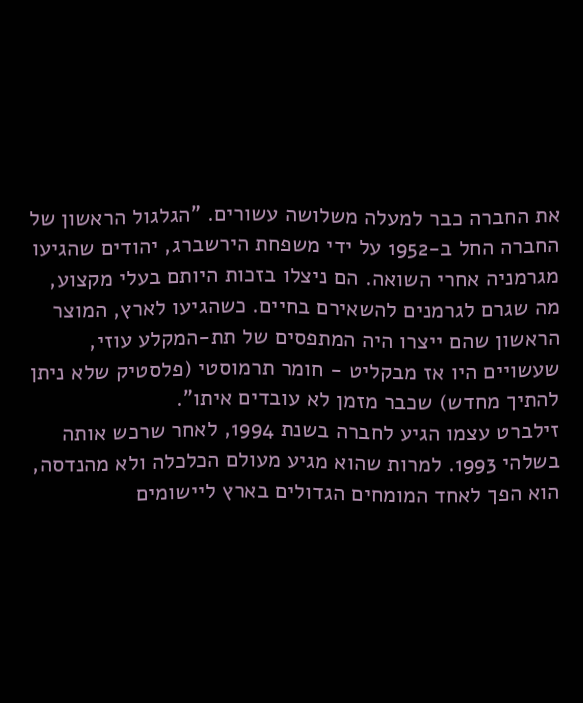את החברה כבר למעלה משלושה עשורים. "הגלגול הראשון של החברה החל ב-1952 על ידי משפחת הירשברג, יהודים שהגיעו מגרמניה אחרי השואה. הם ניצלו בזכות היותם בעלי מקצוע, מה שגרם לגרמנים להשאירם בחיים. כשהגיעו לארץ, המוצר הראשון שהם ייצרו היה המתפסים של תת-המקלע עוזי, שעשויים היו אז מבקליט - חומר תרמוסטי (פלסטיק שלא ניתן להתיך מחדש) שכבר מזמן לא עובדים איתו".
זילברט עצמו הגיע לחברה בשנת 1994, לאחר שרכש אותה בשלהי 1993. למרות שהוא מגיע מעולם הכלכלה ולא מהנדסה, הוא הפך לאחד המומחים הגדולים בארץ ליישומים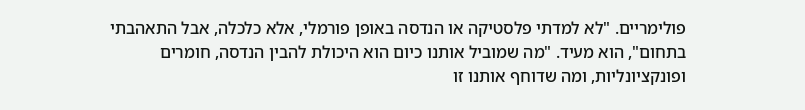פולימריים. "לא למדתי פלסטיקה או הנדסה באופן פורמלי, אלא כלכלה, אבל התאהבתי בתחום", הוא מעיד. "מה שמוביל אותנו כיום הוא היכולת להבין הנדסה, חומרים ופונקציונליות, ומה שדוחף אותנו זו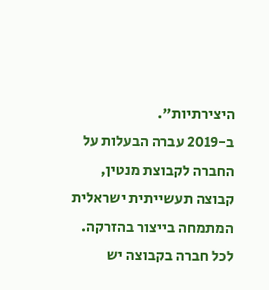היצירתיות".
ב-2019 עברה הבעלות על החברה לקבוצת מנטין, קבוצה תעשייתית ישראלית המתמחה בייצור בהזרקה. לכל חברה בקבוצה יש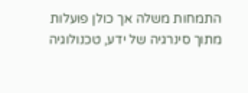התמחות משלה אך כולן פועלות מתוך סינרגיה של ידע, טכנולוגיה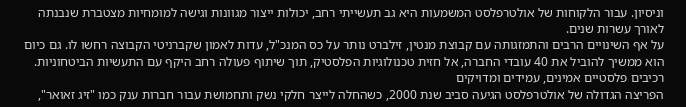וניסיון. עבור הלקוחות של אולטרפלסט המשמעות היא גב תעשייתי רחב, יכולות ייצור מגוונות וגישה למומחיות מצטברת שנבנתה לאורך עשרות שנים.
על אף השינויים הרבים והתמזגותה עם קבוצת מנטין, זילברט נותר על כס המנכ"ל, עדות לאמון שקברניטי הקבוצה רחשו לו. גם כיום הוא ממשיך להוביל את 40 עובדי החברה, אל חזית טכנולוגיות הפלסטיק, תוך שיתוף פעולה רחב היקף עם התעשיות הביטחוניות.
רכיבים פלסטיים אמינים, עמידים ומדויקים
הפריצה הגדולה של אולטרפלסט הגיעה סביב שנת 2000, כשהחלה לייצר חלקי נשק ותחמושת עבור חברות ענק כמו "זיג זאואר",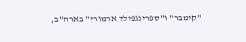"קימבר" ו"ספרינגפילד ארמורי" בארה"ב,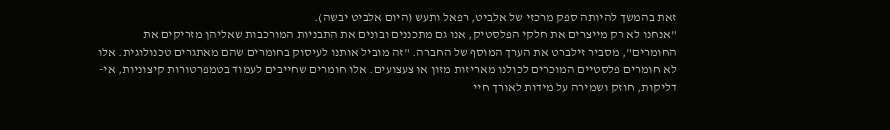זאת בהמשך להיותה ספק מרכזי של אלביט, רפאל ותעש (היום אלביט יבשה).
"אנחנו לא רק מייצרים את חלקי הפלסטיק, אנו גם מתכננים ובונים את התבניות המורכבות שאליהן מזריקים את החומרים", מסביר זילברט את הערך המוסף של החברה. "זה מוביל אותנו לעיסוק בחומרים שהם מאתגרים טכנולוגית. אלו לא חומרים פלסטיים המוכרים לכולנו מאריזות מזון או צעצועים. אלו חומרים שחייבים לעמוד בטמפרטורות קיצוניות, אי-דליקות, חוזק ושמירה על מידות לאורך חיי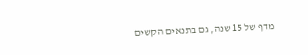מדף של 15 שנה, גם בתנאים הקשים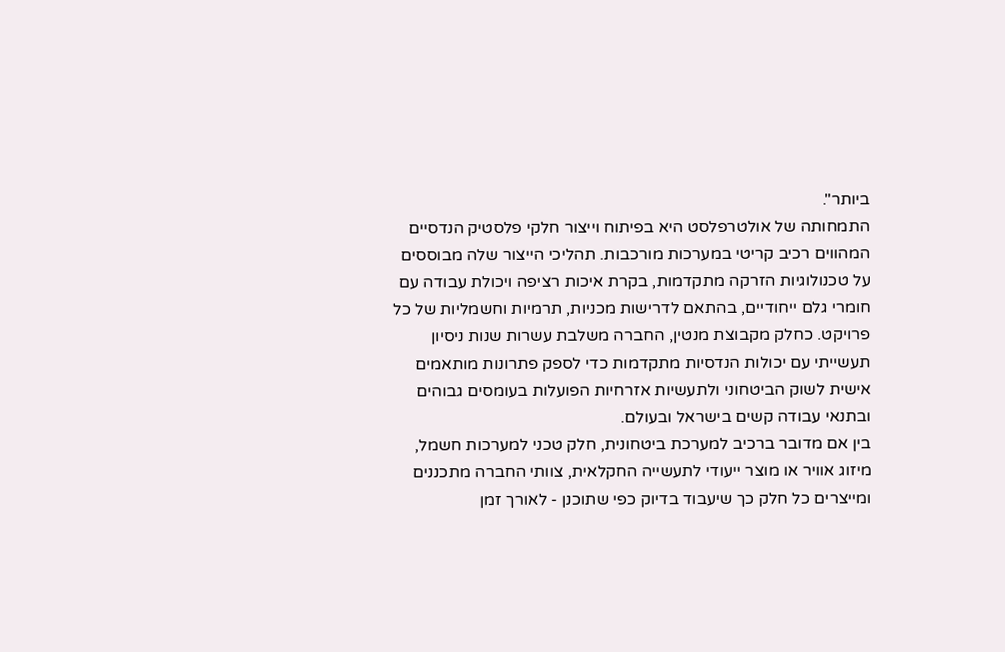ביותר".
התמחותה של אולטרפלסט היא בפיתוח וייצור חלקי פלסטיק הנדסיים המהווים רכיב קריטי במערכות מורכבות. תהליכי הייצור שלה מבוססים על טכנולוגיות הזרקה מתקדמות, בקרת איכות רציפה ויכולת עבודה עם חומרי גלם ייחודיים, בהתאם לדרישות מכניות, תרמיות וחשמליות של כל פרויקט. כחלק מקבוצת מנטין, החברה משלבת עשרות שנות ניסיון תעשייתי עם יכולות הנדסיות מתקדמות כדי לספק פתרונות מותאמים אישית לשוק הביטחוני ולתעשיות אזרחיות הפועלות בעומסים גבוהים ובתנאי עבודה קשים בישראל ובעולם.
בין אם מדובר ברכיב למערכת ביטחונית, חלק טכני למערכות חשמל, מיזוג אוויר או מוצר ייעודי לתעשייה החקלאית, צוותי החברה מתכננים ומייצרים כל חלק כך שיעבוד בדיוק כפי שתוכנן - לאורך זמן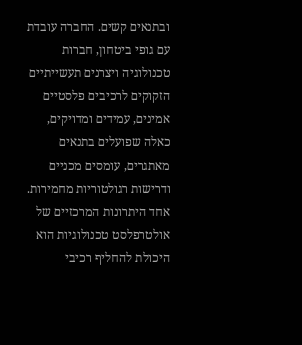ובתנאים קשים. החברה עובדת עם גופי ביטחון, חברות טכנולוגיה ויצרנים תעשייתיים הזקוקים לרכיבים פלסטיים אמינים, עמידים ומדויקים, כאלה שפועלים בתנאים מאתגרים, עומסים מכניים ודרישות רגולטוריות מחמירות.
אחד היתרונות המרכזיים של אולטרפלסט טכנולוגיות הוא היכולת להחליף רכיבי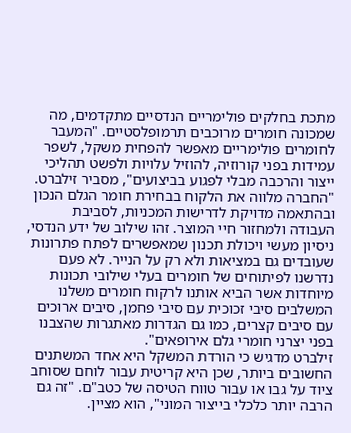מתכת בחלקים פולימריים הנדסיים מתקדמים, מה שמכונה חומרים מרוכבים תרמופלסטיים. "המעבר לחומרים פולימריים מאפשר להפחית משקל, לשפר עמידות בפני קורוזיה, להוזיל עלויות ולפשט תהליכי ייצור והרכבה מבלי לפגוע בביצועים", מסביר זילברט. "החברה מלווה את הלקוח בבחירת חומר הגלם הנכון ובהתאמה מדויקת לדרישות המכניות, לסביבת העבודה ולמחזור חיי המוצר. זהו שילוב של ידע הנדסי, ניסיון מעשי ויכולת תכנון שמאפשרים לפתח פתרונות שעובדים גם במציאות ולא רק על הנייר. לא פעם נדרשנו לפיתוחים של חומרים בעלי שילובי תכונות מיוחדות אשר הביא אותנו לרקוח חומרים משלנו המשלבים סיבי זכוכית עם סיבי פחמן, סיבים ארוכים עם סיבים קצרים, כמו גם הגדרות מאתגרות שהצבנו בפני יצרני חומרי גלם אירופאים".
זילברט מדגיש כי הורדת המשקל היא אחד המשתנים החשובים ביותר, שכן היא קריטית עבור לוחם שסוחב ציוד על גבו או עבור טווח הטיסה של כטב"ם. "זה גם הרבה יותר כלכלי בייצור המוני", הוא מציין.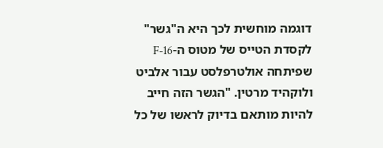דוגמה מוחשית לכך היא ה"גשר" לקסדת הטייס של מטוס ה-F-16 שפיתחה אולטרפלסט עבור אלביט ולוקהיד מרטין. "הגשר הזה חייב להיות מותאם בדיוק לראשו של כל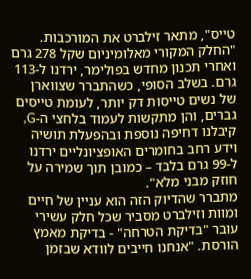טייס", מתאר זילברט את המורכבות. "החלק המקורי מאלומיניום שקל 278 גרם ואחרי תכנון מחדש בפולימר, ירדנו ל-113 גרם. בשלב הסופי, כשהתברר שצווארן של נשים טייסות דק יותר, לעומת טייסים גברים, והן מתקשות לעמוד בלחצי ה-G, קיבלנו דחיפה נוספת ובהפעלת תושיה וידע רחב בחומרים האופציונליים ירדנו ל-99 גרם בלבד – כמובן תוך שמירה על חוזק מבני מלא".
מתברר שהדיוק הזה הוא עניין של חיים ומוות וזילברט מסביר שכל חלק עשירי עובר "בדיקת הטרחה" - בדיקת מאמץ הורסת. "אנחנו חייבים לוודא שבזמן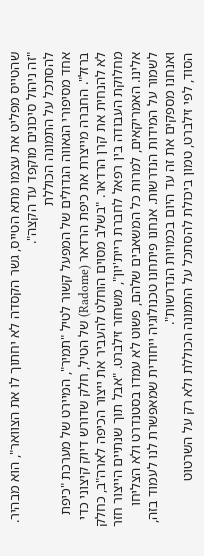שהטייס מפליט את עצמו מתא הטייס, גשר הקסדה לא יחתוך לו את הצוואר", הוא מבהיר. "זה ניהול סיכונים מוקפד עד הקצה".
להסתכל על התמונה הכוללת
אחד מסיפורי הגאווה הגדולים של המפעל קשור לטיל "תמיר", המיירט של מערכת "כיפת ברזל". החברה מייצרת את כיפת הרדאר (Radome) של הטיל, חלק שדורש דיוק קיצוני כדי לא להנחית את קרן הרדאר. "בשלב מסוים הוחלט להעביר את ייצור הכיפה לארה"ב, כחלק מחלוקת העבודה בין רפאל לחברת ריית'יון", משחזר זילברט. "אבל תוך שנתיים הייצור חזר אלינו. האמריקאים, למרות כל המשאבים שלהם, פשוט לא עמדו בסטנדרט ולא הצליחו לשמור על המידות הנדרשות. אנחנו פיתחנו טכנולוגיה ייחודית שמאפשרת לנו לעמוד בזה, ואנחנו מספקים את זה עד היום בכמויות הנדרשות".
הסוד, לפי זילברט, טמון ביכולת להסתכל על התמונה הכוללת ולא רק על השרטוט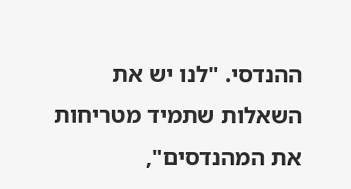ההנדסי. "לנו יש את השאלות שתמיד מטריחות את המהנדסים",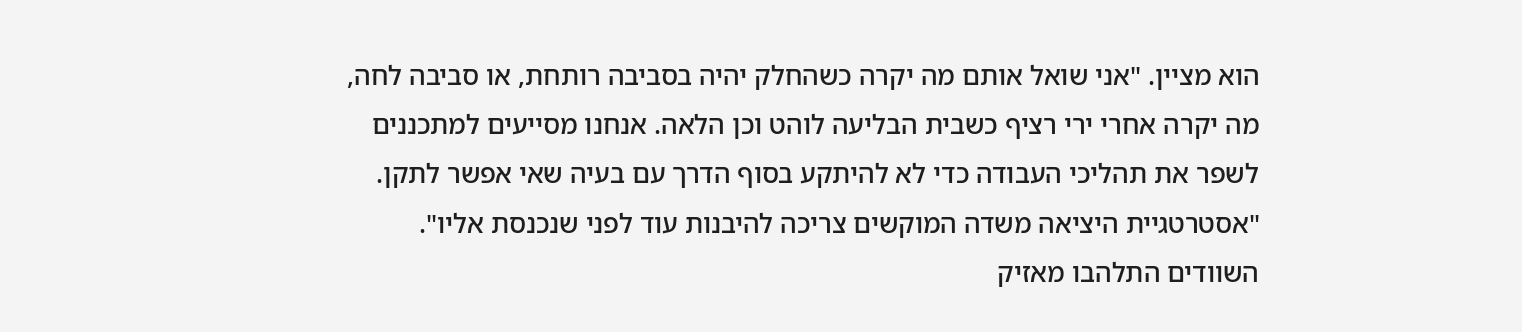הוא מציין. "אני שואל אותם מה יקרה כשהחלק יהיה בסביבה רותחת, או סביבה לחה, מה יקרה אחרי ירי רציף כשבית הבליעה לוהט וכן הלאה. אנחנו מסייעים למתכננים לשפר את תהליכי העבודה כדי לא להיתקע בסוף הדרך עם בעיה שאי אפשר לתקן. "אסטרטגיית היציאה משדה המוקשים צריכה להיבנות עוד לפני שנכנסת אליו".
השוודים התלהבו מאזיק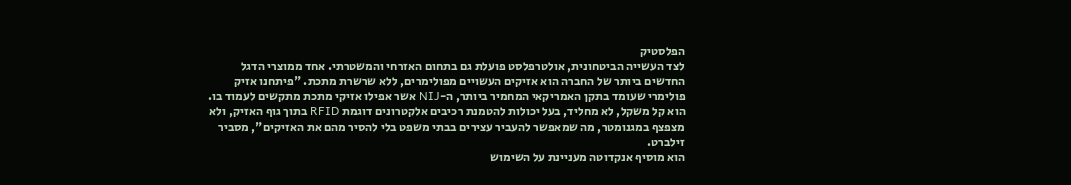הפלסטיק
לצד העשייה הביטחונית, אולטרפלסט פועלת גם בתחום האזרחי והמשטרתי. אחד ממוצרי הדגל החדשים ביותר של החברה הוא אזיקים העשויים מפולימרים, ללא שרשרת מתכת. "פיתחנו אזיק פולימרי שעומד בתקן האמריקאי המחמיר ביותר, ה-NIJ אשר אפילו אזיקי מתכת מתקשים לעמוד בו. הוא קל משקל, לא מחליד, בעל יכולות להטמנת רכיבים אלקטרונים דוגמת RFID בתוך גוף האזיק, ולא מצפצף במגנומטר, מה שמאפשר להעביר עצירים בבתי משפט בלי להסיר מהם את האזיקים", מסביר זילברט.
הוא מוסיף אנקדוטה מעניינת על השימוש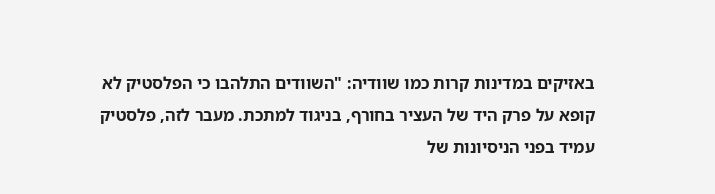באזיקים במדינות קרות כמו שוודיה: "השוודים התלהבו כי הפלסטיק לא קופא על פרק היד של העציר בחורף, בניגוד למתכת. מעבר לזה, פלסטיק עמיד בפני הניסיונות של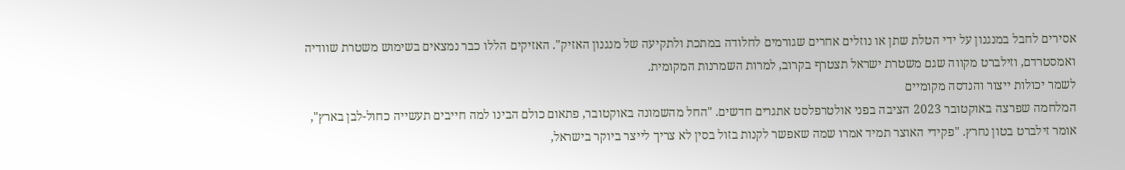אסירים לחבל במנגנון על ידי הטלת שתן או נוזלים אחרים שגורמים לחלודה במתכת ולתקיעה של מנגנון האזיק". האזיקים הללו כבר נמצאים בשימוש משטרת שוודיה ואמסטרדם, וזילברט מקווה שגם משטרת ישראל תצטרף בקרוב, למרות השמרנות המקומית.
לשמר יכולות ייצור והנדסה מקומיים
המלחמה שפרצה באוקטובר 2023 הציבה בפני אולטרפלסט אתגרים חדשים. "החל מהשמונה באוקטובר, פתאום כולם הבינו למה חייבים תעשייה כחול-לבן בארץ", אומר זילברט בטון נחרץ. "פקידי האוצר תמיד אמרו שמה שאפשר לקנות בזול בסין לא צריך לייצר ביוקר בישראל,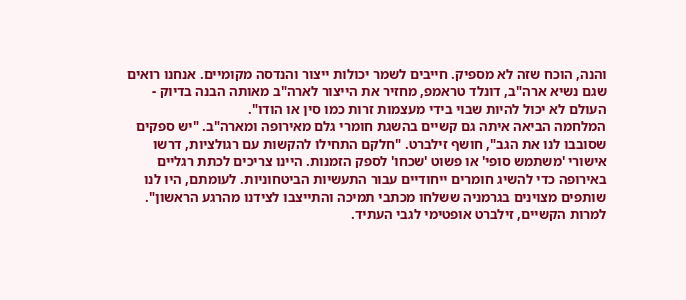והנה, הוכח שזה לא מספיק. חייבים לשמר יכולות ייצור והנדסה מקומיים. אנחנו רואים שגם נשיא ארה"ב, דונלד טראמפ, מחזיר את הייצור לארה"ב מאותה הבנה בדיוק - העולם לא יכול להיות שבוי בידי מעצמות זרות כמו סין או הודו".
המלחמה הביאה איתה גם קשיים בהשגת חומרי גלם מאירופה ומארה"ב. "יש ספקים שסובבו לנו את הגב", חושף זילברט. "חלקם התחילו להקשות עם רגולציות, דרשו אישורי 'משתמש סופי' או פשוט 'שכחו' לספק הזמנות. היינו צריכים לכתת רגליים באירופה כדי להשיג חומרים ייחודיים עבור התעשיות הביטחוניות. לעומתם, היו לנו שותפים מצוינים בגרמניה ששלחו מכתבי תמיכה והתייצבו לצידנו מהרגע הראשון".
למרות הקשיים, זילברט אופטימי לגבי העתיד.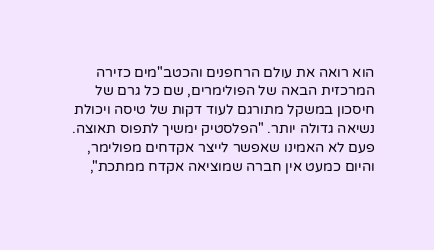הוא רואה את עולם הרחפנים והכטב"מים כזירה המרכזית הבאה של הפולימרים, שם כל גרם של חיסכון במשקל מתורגם לעוד דקות של טיסה ויכולת נשיאה גדולה יותר. "הפלסטיק ימשיך לתפוס תאוצה. פעם לא האמינו שאפשר לייצר אקדחים מפולימר, והיום כמעט אין חברה שמוציאה אקדח ממתכת",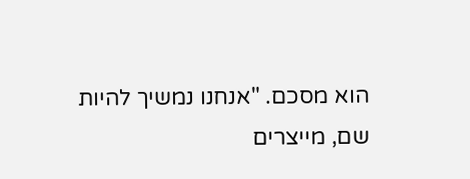הוא מסכם. "אנחנו נמשיך להיות שם, מייצרים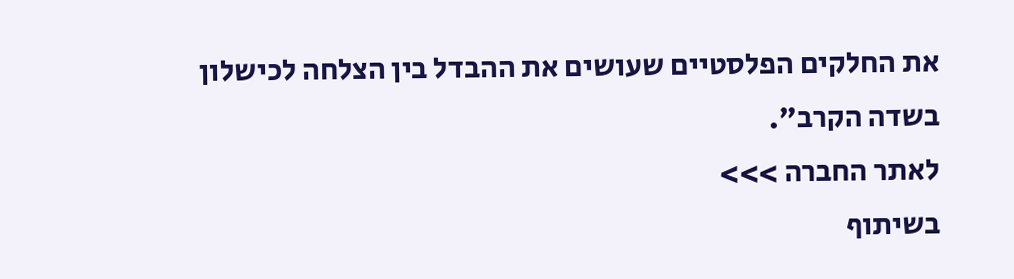את החלקים הפלסטיים שעושים את ההבדל בין הצלחה לכישלון בשדה הקרב".
לאתר החברה >>>
בשיתוף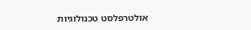אולטרפלסט טכנולוגיות